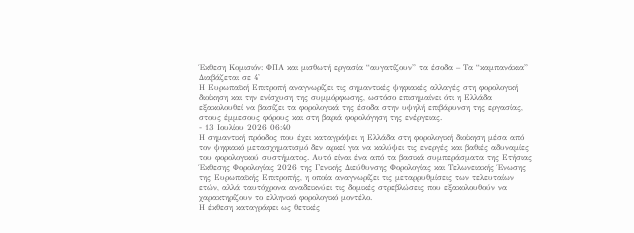Έκθεση Κομισιόν: ΦΠΑ και μισθωτή εργασία “αυγατίζουν” τα έσοδα – Τα “καμπανάκια”
Διαβάζεται σε 4'
Η Ευρωπαϊκή Επιτροπή αναγνωρίζει τις σημαντικές ψηφιακές αλλαγές στη φορολογική διοίκηση και την ενίσχυση της συμμόρφωσης, ωστόσο επισημαίνει ότι η Ελλάδα εξακολουθεί να βασίζει τα φορολογικά της έσοδα στην υψηλή επιβάρυνση της εργασίας, στους έμμεσους φόρους και στη βαριά φορολόγηση της ενέργειας.
- 13 Ιουλίου 2026 06:40
Η σημαντική πρόοδος που έχει καταγράψει η Ελλάδα στη φορολογική διοίκηση μέσα από τον ψηφιακό μετασχηματισμό δεν αρκεί για να καλύψει τις ενεργές και βαθιές αδυναμίες του φορολογικού συστήματος. Αυτό είναι ένα από τα βασικά συμπεράσματα της Ετήσιας Έκθεσης Φορολογίας 2026 της Γενικής Διεύθυνσης Φορολογίας και Τελωνειακής Ένωσης της Ευρωπαϊκής Επιτροπής, η οποία αναγνωρίζει τις μεταρρυθμίσεις των τελευταίων ετών, αλλά ταυτόχρονα αναδεικνύει τις δομικές στρεβλώσεις που εξακολουθούν να χαρακτηρίζουν το ελληνικό φορολογικό μοντέλο.
Η έκθεση καταγράφει ως θετικές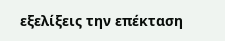εξελίξεις την επέκταση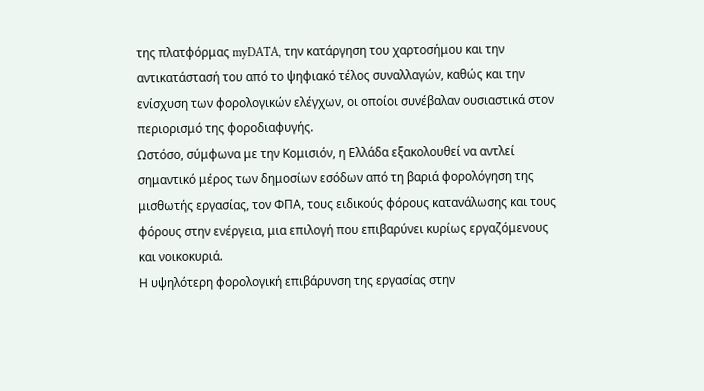της πλατφόρμας myDATA, την κατάργηση του χαρτοσήμου και την αντικατάστασή του από το ψηφιακό τέλος συναλλαγών, καθώς και την ενίσχυση των φορολογικών ελέγχων, οι οποίοι συνέβαλαν ουσιαστικά στον περιορισμό της φοροδιαφυγής.
Ωστόσο, σύμφωνα με την Κομισιόν, η Ελλάδα εξακολουθεί να αντλεί σημαντικό μέρος των δημοσίων εσόδων από τη βαριά φορολόγηση της μισθωτής εργασίας, τον ΦΠΑ, τους ειδικούς φόρους κατανάλωσης και τους φόρους στην ενέργεια, μια επιλογή που επιβαρύνει κυρίως εργαζόμενους και νοικοκυριά.
Η υψηλότερη φορολογική επιβάρυνση της εργασίας στην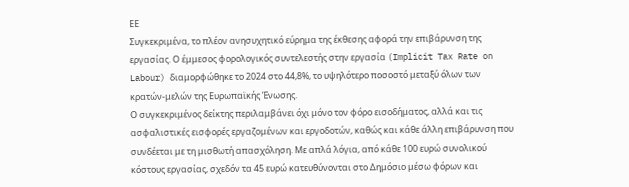ΕΕ
Συγκεκριμένα, το πλέον ανησυχητικό εύρημα της έκθεσης αφορά την επιβάρυνση της εργασίας. Ο έμμεσος φορολογικός συντελεστής στην εργασία (Implicit Tax Rate on Labour) διαμορφώθηκε το 2024 στο 44,8%, το υψηλότερο ποσοστό μεταξύ όλων των κρατών-μελών της Ευρωπαϊκής Ένωσης.
Ο συγκεκριμένος δείκτης περιλαμβάνει όχι μόνο τον φόρο εισοδήματος, αλλά και τις ασφαλιστικές εισφορές εργαζομένων και εργοδοτών, καθώς και κάθε άλλη επιβάρυνση που συνδέεται με τη μισθωτή απασχόληση. Με απλά λόγια, από κάθε 100 ευρώ συνολικού κόστους εργασίας, σχεδόν τα 45 ευρώ κατευθύνονται στο Δημόσιο μέσω φόρων και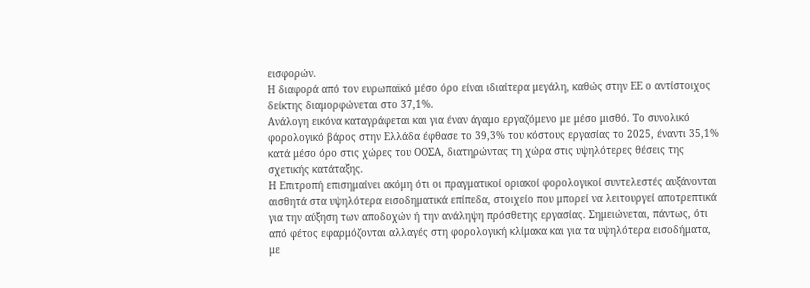εισφορών.
Η διαφορά από τον ευρωπαϊκό μέσο όρο είναι ιδιαίτερα μεγάλη, καθώς στην ΕΕ ο αντίστοιχος δείκτης διαμορφώνεται στο 37,1%.
Ανάλογη εικόνα καταγράφεται και για έναν άγαμο εργαζόμενο με μέσο μισθό. Το συνολικό φορολογικό βάρος στην Ελλάδα έφθασε το 39,3% του κόστους εργασίας το 2025, έναντι 35,1% κατά μέσο όρο στις χώρες του ΟΟΣΑ, διατηρώντας τη χώρα στις υψηλότερες θέσεις της σχετικής κατάταξης.
Η Επιτροπή επισημαίνει ακόμη ότι οι πραγματικοί οριακοί φορολογικοί συντελεστές αυξάνονται αισθητά στα υψηλότερα εισοδηματικά επίπεδα, στοιχείο που μπορεί να λειτουργεί αποτρεπτικά για την αύξηση των αποδοχών ή την ανάληψη πρόσθετης εργασίας. Σημειώνεται, πάντως, ότι από φέτος εφαρμόζονται αλλαγές στη φορολογική κλίμακα και για τα υψηλότερα εισοδήματα, με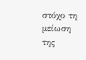στόχο τη μείωση της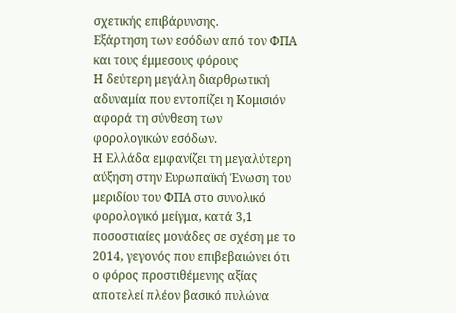σχετικής επιβάρυνσης.
Εξάρτηση των εσόδων από τον ΦΠΑ και τους έμμεσους φόρους
Η δεύτερη μεγάλη διαρθρωτική αδυναμία που εντοπίζει η Κομισιόν αφορά τη σύνθεση των φορολογικών εσόδων.
Η Ελλάδα εμφανίζει τη μεγαλύτερη αύξηση στην Ευρωπαϊκή Ένωση του μεριδίου του ΦΠΑ στο συνολικό φορολογικό μείγμα, κατά 3,1 ποσοστιαίες μονάδες σε σχέση με το 2014, γεγονός που επιβεβαιώνει ότι ο φόρος προστιθέμενης αξίας αποτελεί πλέον βασικό πυλώνα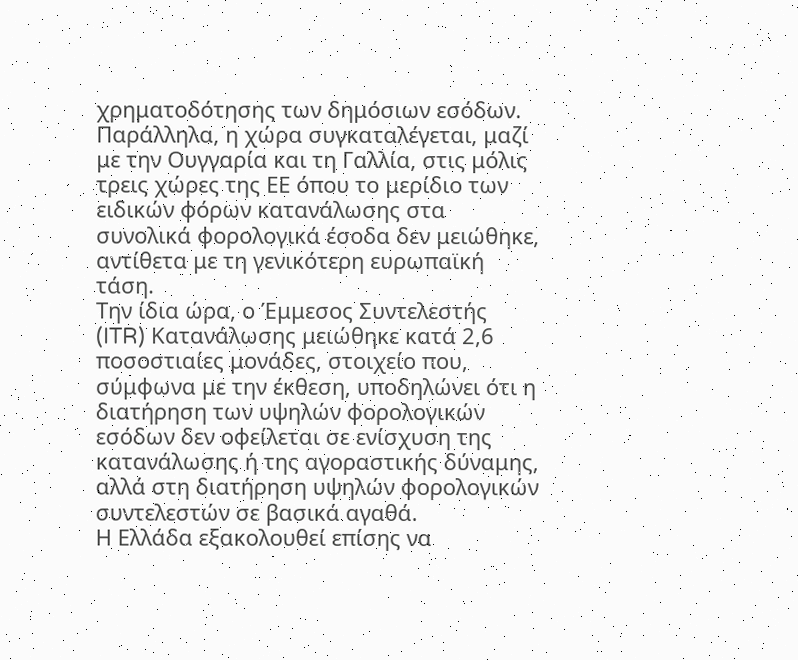χρηματοδότησης των δημόσιων εσόδων.
Παράλληλα, η χώρα συγκαταλέγεται, μαζί με την Ουγγαρία και τη Γαλλία, στις μόλις τρεις χώρες της ΕΕ όπου το μερίδιο των ειδικών φόρων κατανάλωσης στα συνολικά φορολογικά έσοδα δεν μειώθηκε, αντίθετα με τη γενικότερη ευρωπαϊκή τάση.
Την ίδια ώρα, ο Έμμεσος Συντελεστής (ITR) Κατανάλωσης μειώθηκε κατά 2,6 ποσοστιαίες μονάδες, στοιχείο που, σύμφωνα με την έκθεση, υποδηλώνει ότι η διατήρηση των υψηλών φορολογικών εσόδων δεν οφείλεται σε ενίσχυση της κατανάλωσης ή της αγοραστικής δύναμης, αλλά στη διατήρηση υψηλών φορολογικών συντελεστών σε βασικά αγαθά.
Η Ελλάδα εξακολουθεί επίσης να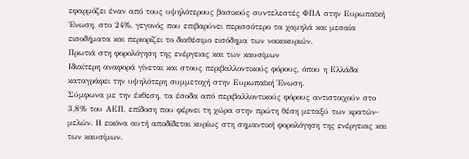εφαρμόζει έναν από τους υψηλότερους βασικούς συντελεστές ΦΠΑ στην Ευρωπαϊκή Ένωση, στο 24%, γεγονός που επιβαρύνει περισσότερο τα χαμηλά και μεσαία εισοδήματα και περιορίζει το διαθέσιμο εισόδημα των νοικοκυριών.
Πρωτιά στη φορολόγηση της ενέργειας και των καυσίμων
Ιδιαίτερη αναφορά γίνεται και στους περιβαλλοντικούς φόρους, όπου η Ελλάδα καταγράφει την υψηλότερη συμμετοχή στην Ευρωπαϊκή Ένωση.
Σύμφωνα με την έκθεση, τα έσοδα από περιβαλλοντικούς φόρους αντιστοιχούν στο 3,8% του ΑΕΠ, επίδοση που φέρνει τη χώρα στην πρώτη θέση μεταξύ των κρατών-μελών. Η εικόνα αυτή αποδίδεται κυρίως στη σημαντική φορολόγηση της ενέργειας και των καυσίμων.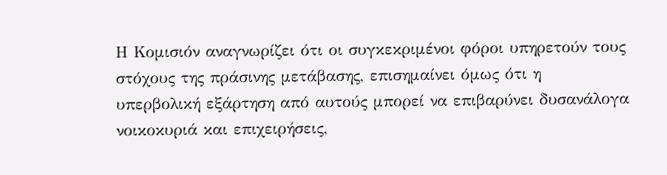Η Κομισιόν αναγνωρίζει ότι οι συγκεκριμένοι φόροι υπηρετούν τους στόχους της πράσινης μετάβασης, επισημαίνει όμως ότι η υπερβολική εξάρτηση από αυτούς μπορεί να επιβαρύνει δυσανάλογα νοικοκυριά και επιχειρήσεις,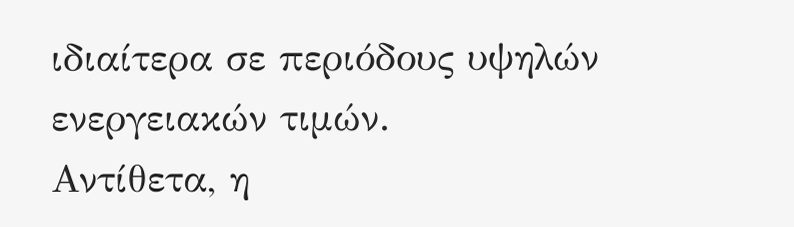ιδιαίτερα σε περιόδους υψηλών ενεργειακών τιμών.
Αντίθετα, η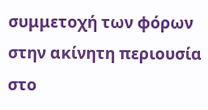συμμετοχή των φόρων στην ακίνητη περιουσία στο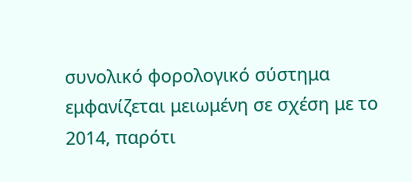συνολικό φορολογικό σύστημα εμφανίζεται μειωμένη σε σχέση με το 2014, παρότι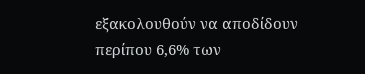εξακολουθούν να αποδίδουν περίπου 6,6% των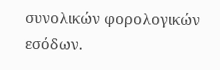συνολικών φορολογικών εσόδων.